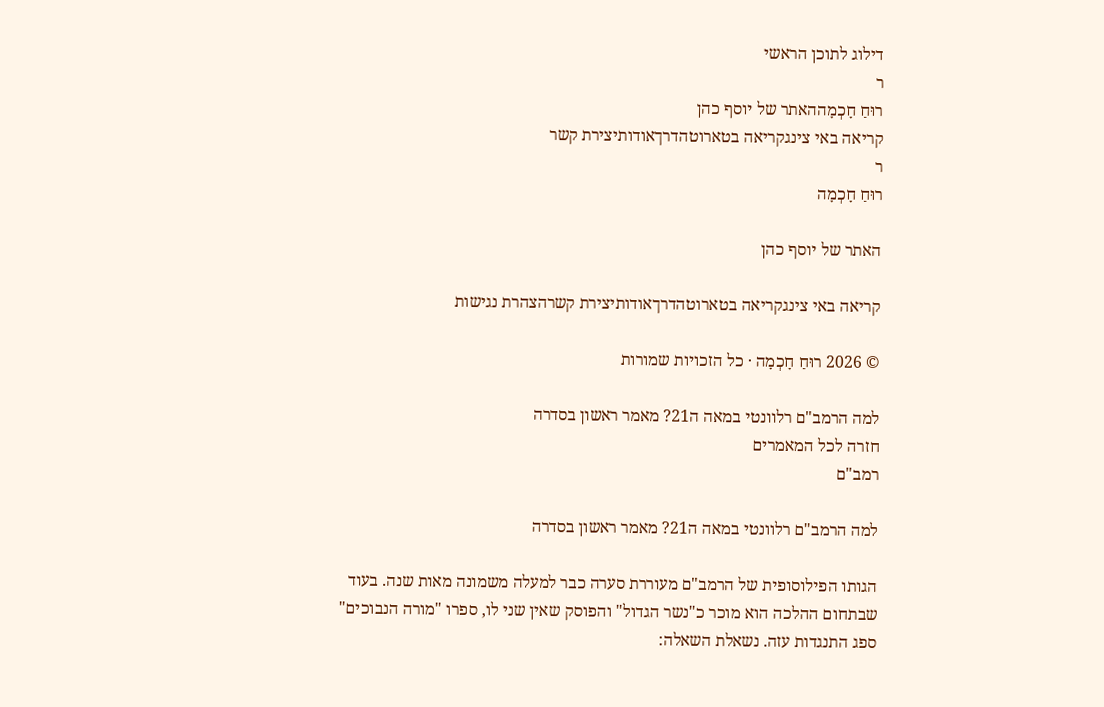דילוג לתוכן הראשי
ר
רוּחַ חָכְמָההאתר של יוסף כהן
קריאה באי צינגקריאה בטארוטהדרךאודותיצירת קשר
ר
רוּחַ חָכְמָה

האתר של יוסף כהן

קריאה באי צינגקריאה בטארוטהדרךאודותיצירת קשרהצהרת נגישות

© 2026 רוּחַ חָכְמָה · כל הזכויות שמורות

למה הרמב"ם רלוונטי במאה ה21? מאמר ראשון בסדרה
חזרה לכל המאמרים
רמב"ם

למה הרמב"ם רלוונטי במאה ה21? מאמר ראשון בסדרה

הגותו הפילוסופית של הרמב"ם מעוררת סערה כבר למעלה משמונה מאות שנה. בעוד שבתחום ההלכה הוא מוכר כ"נשר הגדול" והפוסק שאין שני לו, ספרו "מורה הנבוכים" ספג התנגדות עזה. נשאלת השאלה: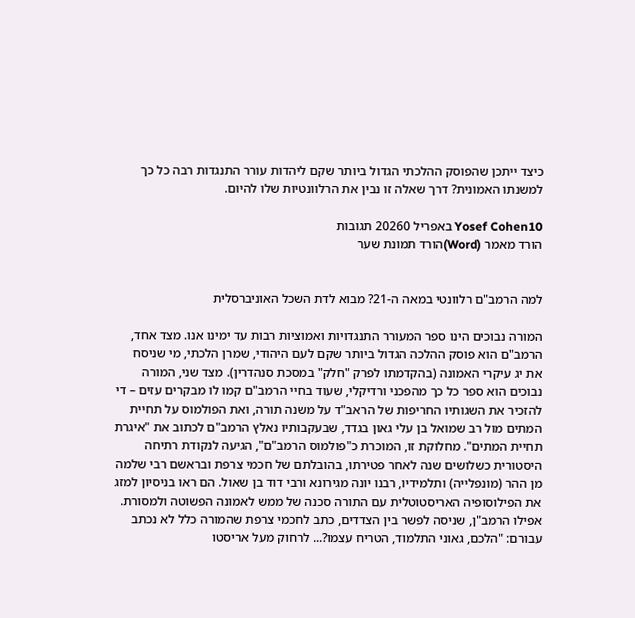כיצד ייתכן שהפוסק ההלכתי הגדול ביותר שקם ליהדות עורר התנגדות רבה כל כך למשנתו האמונית? דרך שאלה זו נבין את הרלוונטיות שלו להיום.

Yosef Cohen10 באפריל 20260 תגובות
הורד מאמר (Word)הורד תמונת שער


למה הרמב"ם רלוונטי במאה ה-21? מבוא לדת השכל האוניברסלית

המורה נבוכים הינו ספר המעורר התנגדויות ואמוציות רבות עד ימינו אנו. מצד אחד, הרמב"ם הוא פוסק ההלכה הגדול ביותר שקם לעם היהודי, שמרן הלכתי, מי שניסח את יג עיקרי האמונה (בהקדמתו לפרק "חלק" במסכת סנהדרין). מצד שני, המורה נבוכים הוא ספר כל כך מהפכני ורדיקלי, שעוד בחיי הרמב"ם קמו לו מבקרים עזים – די להזכיר את השגותיו החריפות של הראב"ד על משנה תורה, ואת הפולמוס על תחיית המתים מול רב שמואל בן עלי גאון בגדד, שבעקבותיו נאלץ הרמב"ם לכתוב את "איגרת תחיית המתים". מחלוקת זו, המוכרת כ"פולמוס הרמב"ם", הגיעה לנקודת רתיחה היסטורית כשלושים שנה לאחר פטירתו, בהובלתם של חכמי צרפת ובראשם רבי שלמה מן ההר (מונפלייה) ותלמידיו, רבנו יונה מגירונא ורבי דוד בן שאול. הם ראו בניסיון למזג את הפילוסופיה האריסטוטלית עם התורה סכנה של ממש לאמונה הפשוטה ולמסורת. אפילו הרמב"ן, שניסה לפשר בין הצדדים, כתב לחכמי צרפת שהמורה כלל לא נכתב עבורם: "הלכם, גאוני התלמוד, הטריח עצמו?... לרחוק מעל אריסטו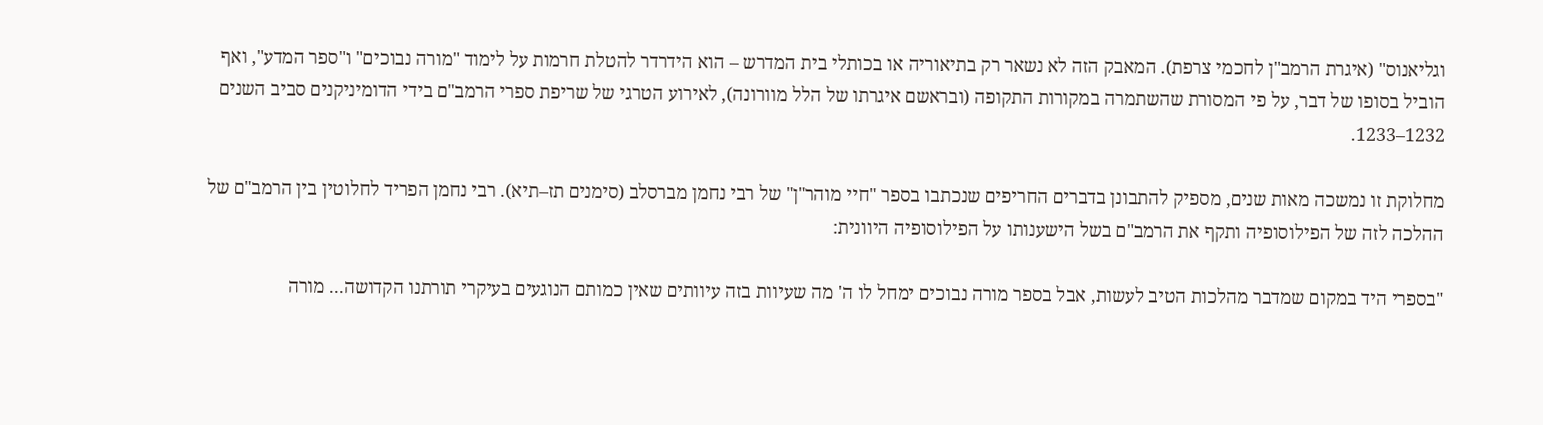וגליאנוס" (איגרת הרמב"ן לחכמי צרפת). המאבק הזה לא נשאר רק בתיאוריה או בכותלי בית המדרש – הוא הידרדר להטלת חרמות על לימוד "מורה נבוכים" ו"ספר המדע", ואף הוביל בסופו של דבר, על פי המסורת שהשתמרה במקורות התקופה (ובראשם איגרתו של הלל מוורונה), לאירוע הטרגי של שריפת ספרי הרמב"ם בידי הדומיניקנים סביב השנים 1232–1233.

מחלוקת זו נמשכה מאות שנים, מספיק להתבונן בדברים החריפים שנכתבו בספר "חיי מוהר"ן" של רבי נחמן מברסלב (סימנים תז–תיא). רבי נחמן הפריד לחלוטין בין הרמב"ם של ההלכה לזה של הפילוסופיה ותקף את הרמב"ם בשל הישענותו על הפילוסופיה היוונית:

"בספרי היד במקום שמדבר מהלכות הטיב לעשות, אבל בספר מורה נבוכים ימחל לו ה' מה שעיוות בזה עיוותים שאין כמותם הנוגעים בעיקרי תורתנו הקדושה... מורה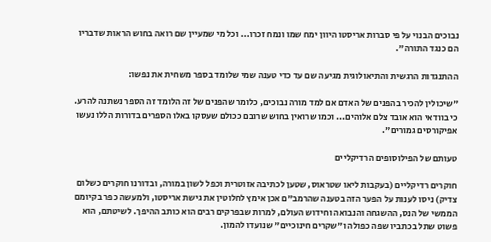נבוכים הבנוי על פי סברות אריסטו היוון ימח שמו ונמח זכרו... וכל מי שמעיין שם רואה בחוש הראות שדבריו הם כנגד התורה".

ההתנגדות הרגשית והתיאולוגית מגיעה שם עד כדי טענה שמי שלומד בספר משחית את נפשו:

"שיכולין להכיר בהפנים של האדם אם למד מורה נבוכים, כלומר שהפנים של זה הלומד זה הספר נשתנה להרע. כי בוודאי הוא אובד צלם אלוהים... וכמו שרואין בחוש שרובם ככולם שעסקו באלו הספרים בדורות הללו נעשו אפיקורסים גמורים".

טעותם של הפילוסופים הרדיקליים

חוקרים רדיקליים (בעקבות ליאו שטראוס, שטען לכתיבה אזוטרית וכפל לשון במורה, ובדורנו חוקרים כשלום צדיק) ניסו לענות על הפער הזה בטענה שהרמב"ם אכן אימץ לחלוטין את גישת אריסטו, ולמעשה כפר בקיומם הממשי של הנס, ההשגחה והנבואה וחידוש העולם, למרות שבפרקים רבים הוא כותב ההיפך. לשיטתם, הוא פשוט שתל בכתביו שפה כפולה ו"שקרים חינוכיים" שנועדו להמון.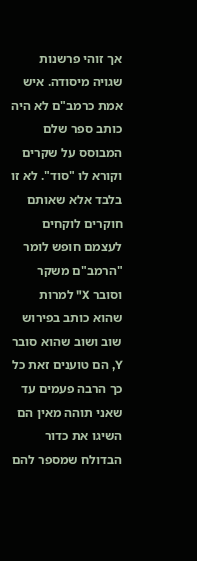אך זוהי פרשנות שגויה מיסודה. איש אמת כרמב"ם לא היה כותב ספר שלם המבוסס על שקרים וקורא לו "סוד". לא זו בלבד אלא שאותם חוקרים לוקחים לעצמם חופש לומר "הרמב"ם משקר וסובר X" למרות שהוא כותב בפירוש שוב ושוב שהוא סובר Y, הם טוענים זאת כל כך הרבה פעמים עד שאני תוהה מאין הם השיגו את כדור הבדולח שמספר להם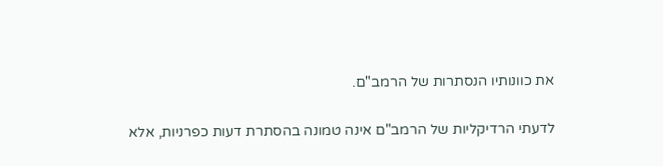את כוונותיו הנסתרות של הרמב"ם.

לדעתי הרדיקליות של הרמב"ם אינה טמונה בהסתרת דעות כפרניות, אלא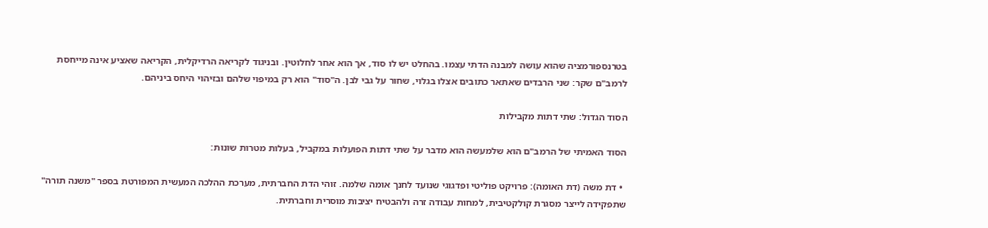בטרנספורמציה שהוא עושה למבנה הדתי עצמו. בהחלט יש לו סוד, אך הוא אחר לחלוטין. ובניגוד לקריאה הרדיקלית, הקריאה שאציע אינה מייחסת לרמב"ם שקר: שני הרבדים שאתאר כתובים אצלו בגלוי, שחור על גבי לבן. ה"סוד" הוא רק במיפוי שלהם ובזיהוי היחס ביניהם.

הסוד הגדול: שתי דתות מקבילות

הסוד האמיתי של הרמב"ם הוא שלמעשה הוא מדבר על שתי דתות הפועלות במקביל, בעלות מטרות שונות:

  • דת משה (דת האומה): פרויקט פוליטי ופדגוגי שנועד לחנך אומה שלמה. זוהי הדת החברתית, מערכת ההלכה המעשית המפורטת בספר "משנה תורה" שתפקידה לייצר מסגרת קולקטיבית, למחות עבודה זרה ולהבטיח יציבות מוסרית וחברתית.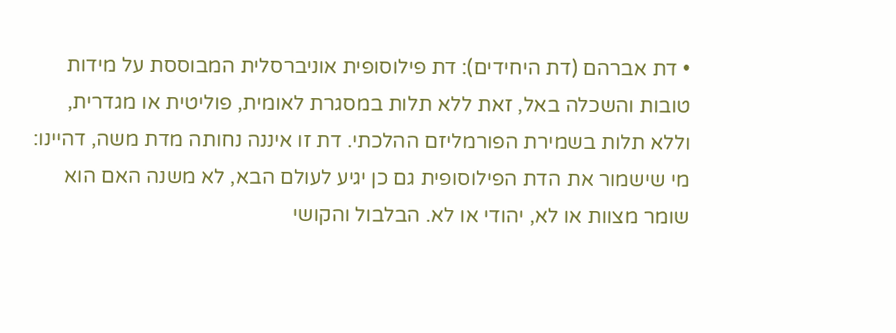• דת אברהם (דת היחידים): דת פילוסופית אוניברסלית המבוססת על מידות טובות והשכלה באל, זאת ללא תלות במסגרת לאומית, פוליטית או מגדרית, וללא תלות בשמירת הפורמליזם ההלכתי. דת זו איננה נחותה מדת משה, דהיינו: מי שישמור את הדת הפילוסופית גם כן יגיע לעולם הבא, לא משנה האם הוא שומר מצוות או לא, יהודי או לא. הבלבול והקושי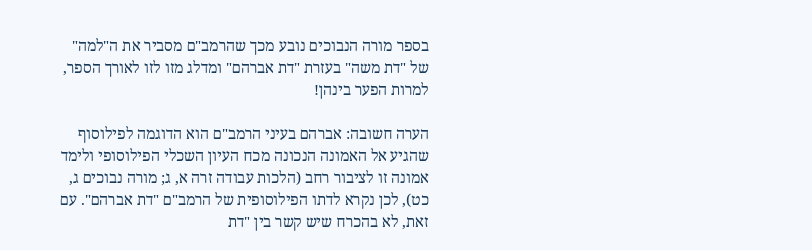בספר מורה הנבוכים נובע מכך שהרמב"ם מסביר את ה"למה" של "דת משה" בעזרת "דת אברהם" ומדלג מזו לזו לאורך הספר, למרות הפער בינהן!

הערה חשובה: אברהם בעיני הרמב"ם הוא הדוגמה לפילוסוף שהגיע אל האמונה הנכונה מכח העיון השכלי הפילוסופי ולימד אמונה זו לציבור רחב (הלכות עבודה זרה א, ג; מורה נבוכים ג, כט), לכן נקרא לדתו הפילוסופית של הרמב"ם "דת אברהם". עם זאת, לא בהכרח שיש קשר בין "דת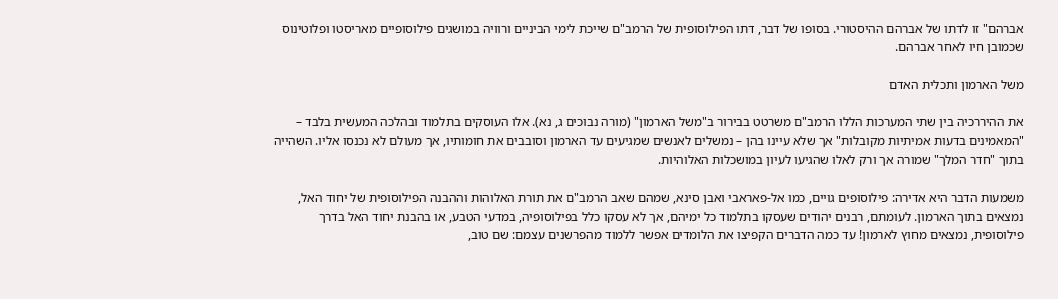אברהם" זו לדתו של אברהם ההיסטורי. בסופו של דבר, דתו הפילוסופית של הרמב"ם שייכת לימי הביניים ורוויה במושגים פילוסופיים מאריסטו ופלוטינוס שכמובן חיו לאחר אברהם.

משל הארמון ותכלית האדם

את ההיררכיה בין שתי המערכות הללו הרמב"ם משרטט בבירור ב"משל הארמון" (מורה נבוכים ג, נא). אלו העוסקים בתלמוד ובהלכה המעשית בלבד – "המאמינים בדעות אמיתיות מקובלות" אך שלא עיינו בהן – נמשלים לאנשים שמגיעים עד הארמון וסובבים את חומותיו, אך מעולם לא נכנסו אליו. השהייה בתוך "חדר המלך" שמורה אך ורק לאלו שהגיעו לעיון במושכלות האלוהיות.

משמעות הדבר היא אדירה: פילוסופים גויים, כמו אל-פאראבי ואבן סינא, שמהם שאב הרמב"ם את תורת האלוהות וההבנה הפילוסופית של יחוד האל, נמצאים בתוך הארמון. לעומתם, רבנים יהודים שעסקו בתלמוד כל ימיהם, אך לא עסקו כלל בפילוסופיה, במדעי הטבע, או בהבנת יחוד האל בדרך פילוסופית, נמצאים מחוץ לארמון! עד כמה הדברים הקפיצו את הלומדים אפשר ללמוד מהפרשנים עצמם: שם טוב,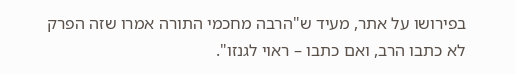בפירושו על אתר, מעיד ש"הרבה מחכמי התורה אמרו שזה הפרק לא כתבו הרב, ואם כתבו – ראוי לגנזו".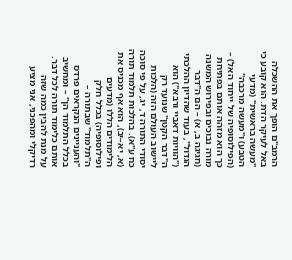הרמב"ם הופך את ההשכלה באל לעיקר הדת. הוא קובע כי "מעשה בראשית" (מדעי הטבע) ו"מעשה מרכבה" (הפילוסופיה של ייחוד האל) – כך הוא מזהה אותם בפתיחת מורה נבוכים ובפירוש המשנה (חגיגה ב, א) – הם ה"דבר הגדול", בעוד שהדיון ההלכתי ("הוויות דאביי ורבא") הוא ה"דבר הקטן" שנועד רק ליישוב העולם הזה (הלכות יסודי התורה ד, יג, על פי סוכה כח ע"א). בהלכות תלמוד תורה (א, יא–יב), הוא אף מכניס את הלימודים הללו (מדעים ופילוסופיה) בכלל חלק ה"תלמוד" שבתורה – "והעניינים הנקראים פרדס בכלל התלמוד הן" – ומחשיב אותם כלימוד תורה לכל דבר. על מנת להבין כמה שזה רדיקלי ומהפכני, אני מציע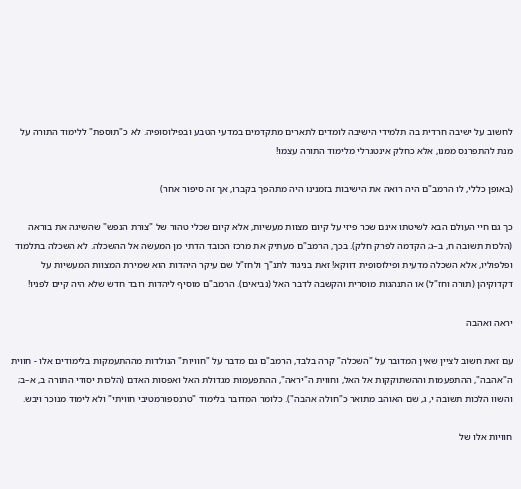לחשוב על ישיבה חרדית בה תלמידי הישיבה לומדים לתארים מתקדמים במדעי הטבע ובפילוסופיה. לא כ"תוספת" ללימוד התורה על מנת להתפרנס ממנו, אלא כחלק אינטגרלי מלימוד התורה עצמו!

(באופן כללי, לו הרמב"ם היה רואה את הישיבות בזמנינו היה מתהפך בקברו, אך זה סיפור אחר)

כך גם חיי העולם הבא לשיטתו אינם שכר פיזי על קיום מצוות מעשיות, אלא קיום שכלי טהור של "צורת הנפש" שהשיגה את בוראה (הלכות תשובה ח, ב–ג; הקדמה לפרק חלק). בכך, הרמב"ם מעתיק את מרכז הכובד הדתי מן המעשה אל ההשכלה. לא השכלה בתלמוד ופלפוליו, אלא השכלה מדעית ופילוסופית דווקא! זאת בניגוד לתנ"ך ולחז"ל שם עיקר היהדות הוא שמירת המצוות המעשיות על דקדוקיהן (תורה וחז"ל) או התנהגות מוסרית והקשבה לדבר האל (נביאים). הרמב"ם מוסיף ליהדות רובד חדש שלא היה קיים לפניו!

יראה ואהבה

עם זאת חשוב לציין שאין המדובר על "השכלה" קרה בלבד, הרמב"ם גם מדבר על "חוויות" הנולדות מההתעמקות בלימודים אלו - חווית ה"אהבה", ההתפעמות וההשתוקקות אל האל, וחווית ה"יראה", ההתפעמות מגדולת האל ואפסות האדם (הלכות יסודי התורה ב, א–ב; והשוו הלכות תשובה י, ג, שם האוהב מתואר כ"חולה אהבה"). כלומר המדובר בלימוד "טרנספורמטיבי חוויתי" ולא לימוד מנוכר ויבש.

חוויות אלו של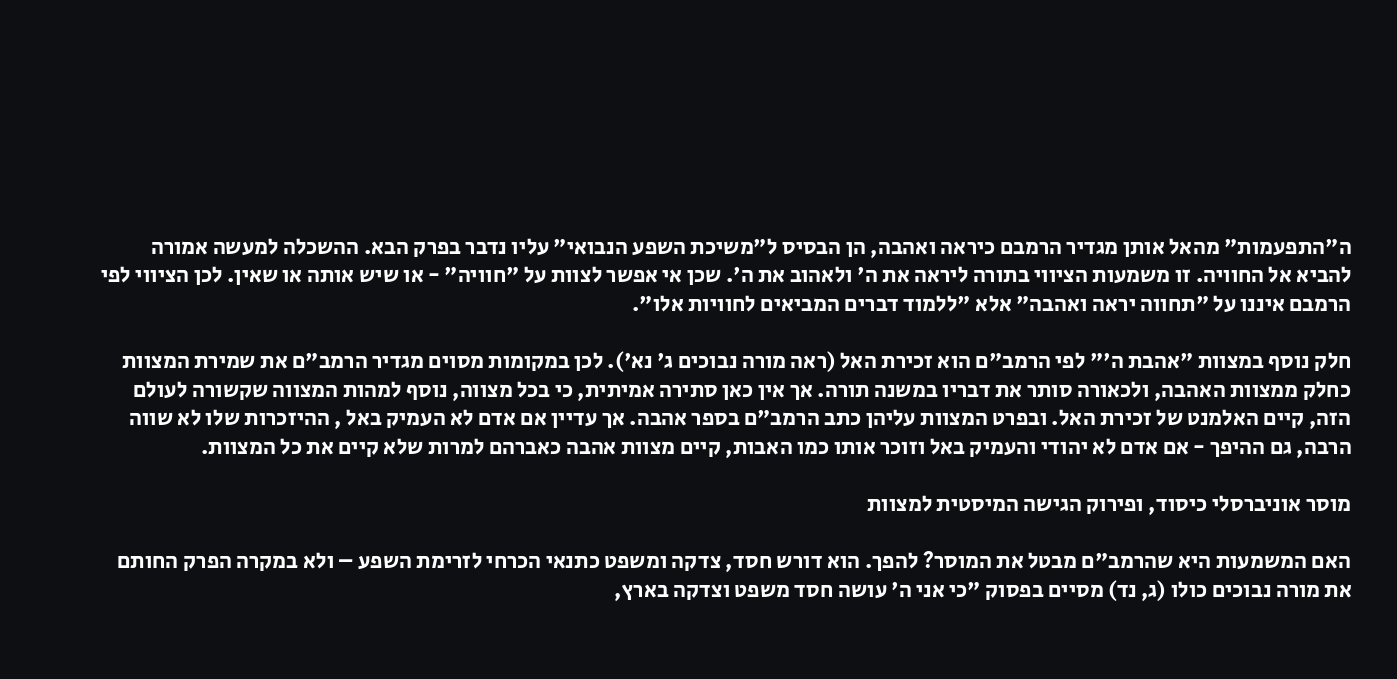ה"התפעמות" מהאל אותן מגדיר הרמבם כיראה ואהבה, הן הבסיס ל"משיכת השפע הנבואי" עליו נדבר בפרק הבא. ההשכלה למעשה אמורה להביא אל החוויה. זו משמעות הציווי בתורה ליראה את ה' ולאהוב את ה'. שכן אי אפשר לצוות על "חוויה" - או שיש אותה או שאין. לכן הציווי לפי הרמבם איננו על "תחווה יראה ואהבה" אלא "ללמוד דברים המביאים לחוויות אלו".

חלק נוסף במצוות "אהבת ה'" לפי הרמב"ם הוא זכירת האל (ראה מורה נבוכים ג' נא'). לכן במקומות מסוים מגדיר הרמב"ם את שמירת המצוות כחלק ממצוות האהבה, ולכאורה סותר את דבריו במשנה תורה. אך אין כאן סתירה אמיתית, כי בכל מצווה, נוסף למהות המצווה שקשורה לעולם הזה, קיים האלמנט של זכירת האל. ובפרט המצוות עליהן כתב הרמב"ם בספר אהבה. אך עדיין אם אדם לא העמיק באל , ההיזכרות שלו לא שווה הרבה, גם ההיפך - אם אדם לא יהודי והעמיק באל וזוכר אותו כמו האבות, קיים מצוות אהבה כאברהם למרות שלא קיים את כל המצוות.

מוסר אוניברסלי כיסוד, ופירוק הגישה המיסטית למצוות

האם המשמעות היא שהרמב"ם מבטל את המוסר? להפך. הוא דורש חסד, צדקה ומשפט כתנאי הכרחי לזרימת השפע – ולא במקרה הפרק החותם את מורה נבוכים כולו (ג, נד) מסיים בפסוק "כי אני ה' עושה חסד משפט וצדקה בארץ,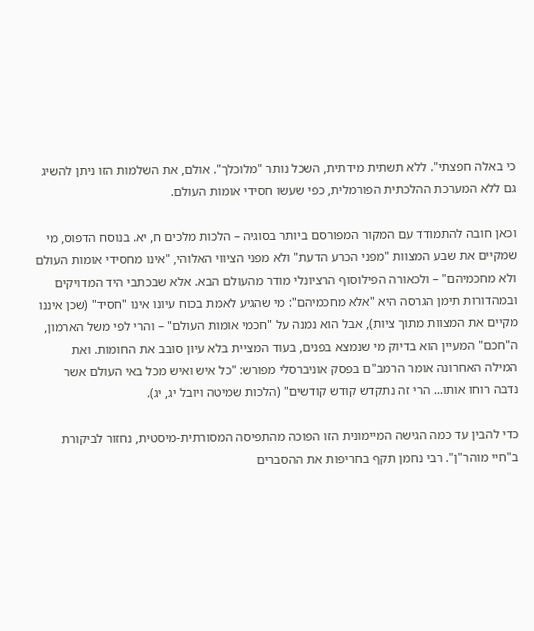כי באלה חפצתי". ללא תשתית מידתית, השכל נותר "מלוכלך". אולם, את השלמות הזו ניתן להשיג גם ללא המערכת ההלכתית הפורמלית, כפי שעשו חסידי אומות העולם.

וכאן חובה להתמודד עם המקור המפורסם ביותר בסוגיה – הלכות מלכים ח, יא. בנוסח הדפוס, מי שמקיים את שבע המצוות "מפני הכרע הדעת" ולא מפני הציווי האלוהי, "אינו מחסידי אומות העולם ולא מחכמיהם" – ולכאורה הפילוסוף הרציונלי מודר מהעולם הבא. אלא שבכתבי היד המדויקים ובמהדורות תימן הגרסה היא "אלא מחכמיהם": מי שהגיע לאמת בכוח עיונו אינו "חסיד" (שכן איננו מקיים את המצוות מתוך ציות), אבל הוא נמנה על "חכמי אומות העולם" – והרי לפי משל הארמון, ה"חכם" המעיין הוא בדיוק מי שנמצא בפנים, בעוד המציית בלא עיון סובב את החומות. ואת המילה האחרונה אומר הרמב"ם בפסק אוניברסלי מפורש: "כל איש ואיש מכל באי העולם אשר נדבה רוחו אותו... הרי זה נתקדש קודש קודשים" (הלכות שמיטה ויובל יג, יג).

כדי להבין עד כמה הגישה המיימונית הזו הפוכה מהתפיסה המסורתית-מיסטית, נחזור לביקורת ב"חיי מוהר"ן". רבי נחמן תקף בחריפות את ההסברים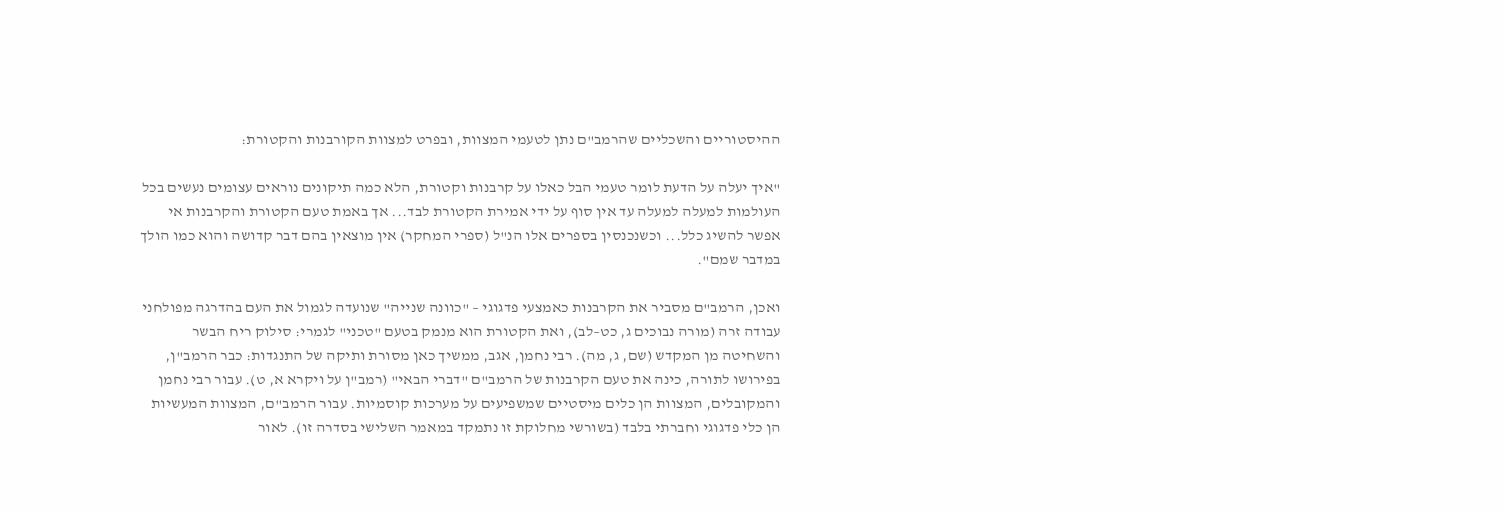ההיסטוריים והשכליים שהרמב"ם נתן לטעמי המצוות, ובפרט למצוות הקורבנות והקטורת:

"איך יעלה על הדעת לומר טעמי הבל כאלו על קרבנות וקטורת, הלא כמה תיקונים נוראים עצומים נעשים בכל העולמות למעלה למעלה עד אין סוף על ידי אמירת הקטורת לבד... אך באמת טעם הקטורת והקרבנות אי אפשר להשיג כלל... וכשנכנסין בספרים אלו הנ"ל (ספרי המחקר) אין מוצאין בהם דבר קדושה והוא כמו הולך במדבר שמם".

ואכן, הרמב"ם מסביר את הקרבנות כאמצעי פדגוגי – "כוונה שנייה" שנועדה לגמול את העם בהדרגה מפולחני עבודה זרה (מורה נבוכים ג, כט–לב), ואת הקטורת הוא מנמק בטעם "טכני" לגמרי: סילוק ריח הבשר והשחיטה מן המקדש (שם, ג, מה). רבי נחמן, אגב, ממשיך כאן מסורת ותיקה של התנגדות: כבר הרמב"ן, בפירושו לתורה, כינה את טעם הקרבנות של הרמב"ם "דברי הבאי" (רמב"ן על ויקרא א, ט). עבור רבי נחמן והמקובלים, המצוות הן כלים מיסטיים שמשפיעים על מערכות קוסמיות. עבור הרמב"ם, המצוות המעשיות הן כלי פדגוגי וחברתי בלבד (בשורשי מחלוקת זו נתמקד במאמר השלישי בסדרה זו). לאור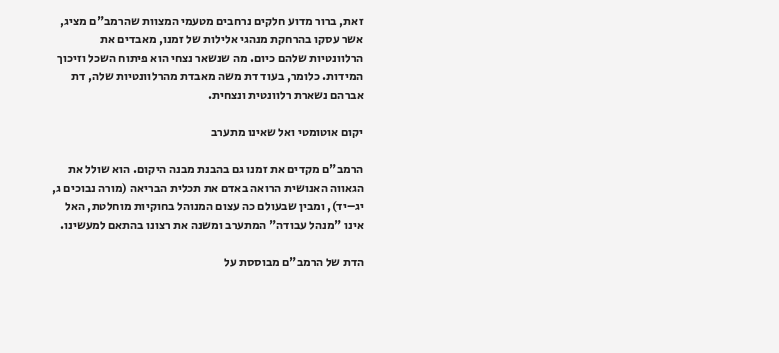זאת, ברור מדוע חלקים נרחבים מטעמי המצוות שהרמב"ם מציג, אשר עסקו בהרחקת מנהגי אלילות של זמנו, מאבדים את הרלוונטיות שלהם כיום. מה שנשאר נצחי הוא פיתוח השכל וזיכוך המידות. כלומר, בעוד דת משה מאבדת מהרלוונטיות שלה, דת אברהם נשארת רלוונטית ונצחית.

יקום אוטומטי ואל שאינו מתערב

הרמב"ם מקדים את זמנו גם בהבנת מבנה היקום. הוא שולל את הגאווה האנושית הרואה באדם את תכלית הבריאה (מורה נבוכים ג, יג–יד), ומבין שבעולם כה עצום המנוהל בחוקיות מוחלטת, האל אינו "מנהל עבודה" המתערב ומשנה את רצונו בהתאם למעשינו.

הדת של הרמב"ם מבוססת על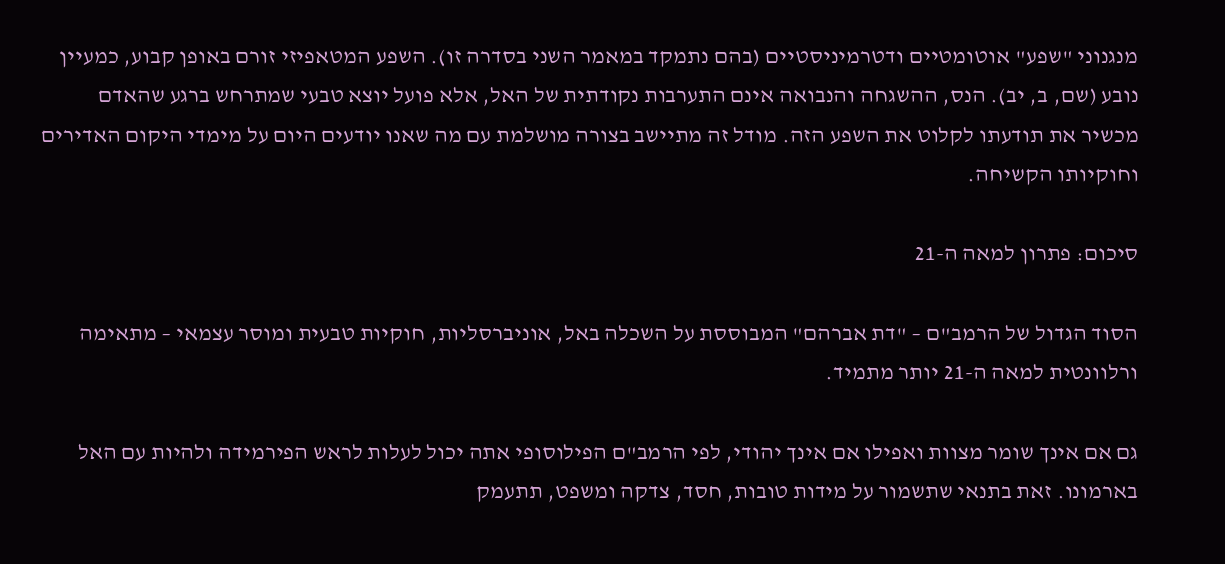מנגנוני "שפע" אוטומטיים ודטרמיניסטיים (בהם נתמקד במאמר השני בסדרה זו). השפע המטאפיזי זורם באופן קבוע, כמעיין נובע (שם, ב, יב). הנס, ההשגחה והנבואה אינם התערבות נקודתית של האל, אלא פועל יוצא טבעי שמתרחש ברגע שהאדם מכשיר את תודעתו לקלוט את השפע הזה. מודל זה מתיישב בצורה מושלמת עם מה שאנו יודעים היום על מימדי היקום האדירים וחוקיותו הקשיחה.

סיכום: פתרון למאה ה-21

הסוד הגדול של הרמב"ם – "דת אברהם" המבוססת על השכלה באל, אוניברסליות, חוקיות טבעית ומוסר עצמאי – מתאימה ורלוונטית למאה ה-21 יותר מתמיד.

גם אם אינך שומר מצוות ואפילו אם אינך יהודי, לפי הרמב"ם הפילוסופי אתה יכול לעלות לראש הפירמידה ולהיות עם האל בארמונו. זאת בתנאי שתשמור על מידות טובות, חסד, צדקה ומשפט, תתעמק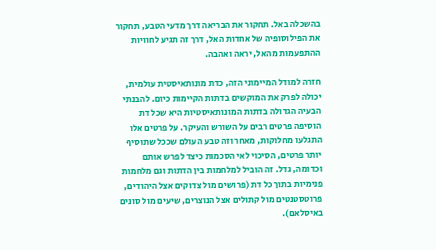בהשכלה באל. תחקור את הבריאה דרך מדעי הטבע, תחקור את הפילוסופיה של אחדות האל, דרך זה תגיע לחוויות ההתפעמות מהאל, יראה ואהבה.

חזרה למודל המיימוני הזה, כדת מונותאיסטית עולמית, יכולה לפרק את המוקשים בדתות הקיימות כיום. להבנתי הבעיה הגדולה בדתות המונותאיסטיות היא שכל דת הוסיפה פרטים רבים על השורש והעיקר. על פרטים אלו התגלעו מחלוקות, מאחר וזה טבע העולם שככל שתוסיף יותר פרטים, הסיכוי לאי הסכמות כיצד לפרש אותם וכדומה, גדל. זה הוביל למלחמות בין הדתות וגם מלחמות פנימיות בתוך כל דת (פרושים מול צדוקים אצל היהודים, פרוטסטנטים מול קתולים אצל הנוצרים, שיעים מול סונים באיסלאם).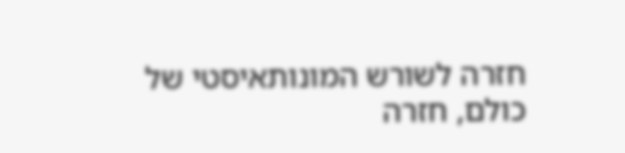חזרה לשורש המונותאיסטי של כולם, חזרה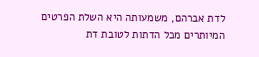לדת אברהם, משמעותה היא השלת הפרטים המיותרים מכל הדתות לטובת דת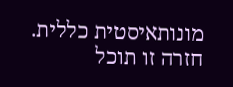מונותאיסטית כללית. חזרה זו תוכל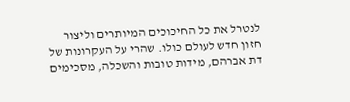לנטרל את כל החיכוכים המיותרים וליצור חזון חדש לעולם כולו. שהרי על העקרונות של דת אברהם, מידות טובות והשכלה, מסכימים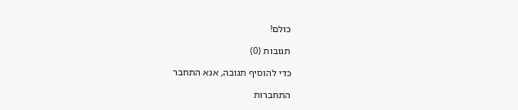כולם!

תגובות (0)

כדי להוסיף תגובה, אנא התחבר

התחברות